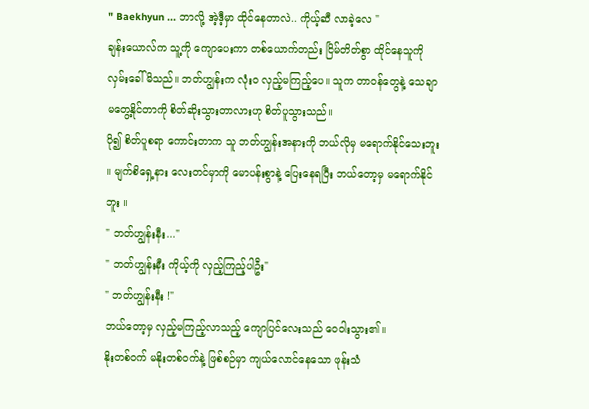" Baekhyun ... ဘာလို့ အဲ့ဒီ့မှာ ထိုင်နေတာလဲ.. ကိုယ့်ဆီ လာခဲ့လေ "
ချန်းယောလ်က သူ့ကို ကျောပေးကာ တစ်ယောက်တည်း ငြိမ်တိတ်စွာ ထိုင်နေသူကို လှမ်းခေါ်မိသည်။ ဘတ်ဟျွန်းက လုံးဝ လှည့်မကြည့်ပေ။ သူက တာဝန်တွေနဲ့ သေချာမတွေ့နိုင်တာကို စိတ်ဆိုးသွားတာလားဟု စိတ်ပူသွားသည်။
ပို၍ စိတ်ပူစရာ ကောင်းတာက သူ ဘတ်ဟျွန်းအနားကို ဘယ်လိုမှ မရောက်နိုင်သေးဘူး ။ မျက်စိရှေ့နား လေးတင်မှာကို မောပန်းစွာနဲ့ ပြေးနေရပြီး ဘယ်တော့မှ မရောက်နိုင်ဘူး ။
" ဘတ်ဟျွန်းနီး..."
" ဘတ်ဟျွန်းနီး ကိုယ့်ကို လှည့်ကြည့်ပါဦး"
" ဘတ်ဟျွန်းနီး !"
ဘယ်တော့မှ လှည့်မကြည့်လာသည့် ကျောပြင်လေးသည် ဝေဝါးသွား၏။
နိုးတစ်ဝက် မနိုးတစ်ဝက်နဲ့ ဖြစ်စဉ်မှာ ကျယ်လောင်နေသော ဖုန်းသံ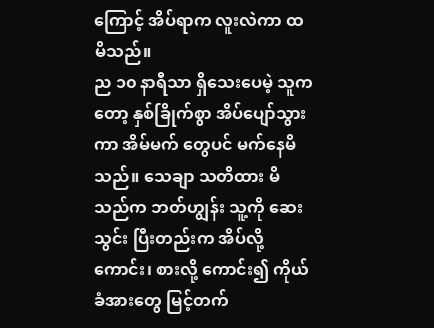ကြောင့် အိပ်ရာက လူးလဲကာ ထမိသည်။
ည ၁၀ နာရီသာ ရှိသေးပေမဲ့ သူကတော့ နှစ်ခြိုက်စွာ အိပ်ပျော်သွားကာ အိမ်မက် တွေပင် မက်နေမိသည်။ သေချာ သတိထား မိသည်က ဘတ်ဟျွန်း သူ့ကို ဆေးသွင်း ပြီးတည်းက အိပ်လို့ကောင်း၊ စားလို့ ကောင်း၍ ကိုယ်ခံအားတွေ မြင့်တက်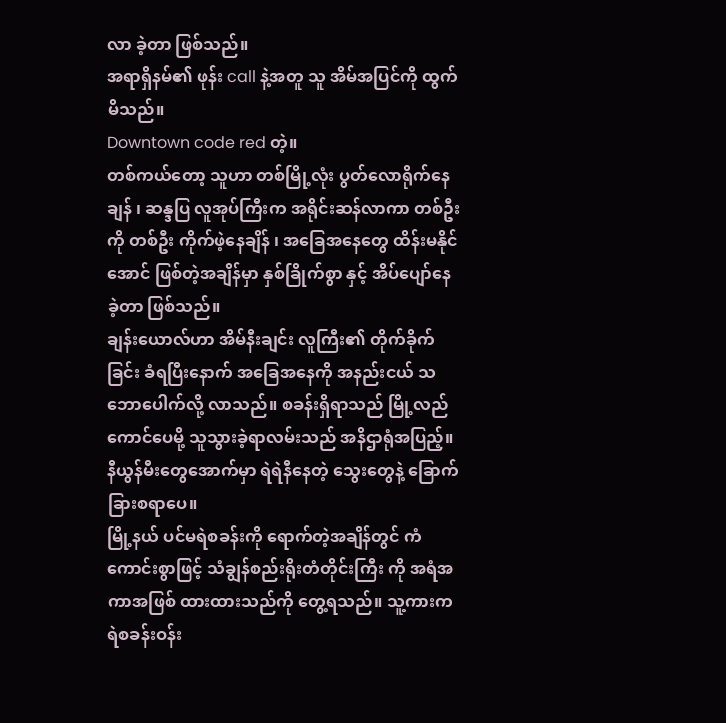လာ ခဲ့တာ ဖြစ်သည်။
အရာရှိနမ်၏ ဖုန်း call နဲ့အတူ သူ အိမ်အပြင်ကို ထွက်မိသည်။
Downtown code red တဲ့။
တစ်ကယ်တော့ သူဟာ တစ်မြို့လုံး ပွတ်လောရိုက်နေချန် ၊ ဆန္ဒပြ လူအုပ်ကြီးက အရိုင်းဆန်လာကာ တစ်ဦးကို တစ်ဦး ကိုက်ဖဲ့နေချိန် ၊ အခြေအနေတွေ ထိန်းမနိုင်အောင် ဖြစ်တဲ့အချိန်မှာ နှစ်ခြိုက်စွာ နှင့် အိပ်ပျော်နေခဲ့တာ ဖြစ်သည်။
ချန်းယောလ်ဟာ အိမ်နီးချင်း လူကြီး၏ တိုက်ခိုက်ခြင်း ခံရပြီးနောက် အခြေအနေကို အနည်းငယ် သဘောပေါက်လို့ လာသည်။ စခန်းရှိရာသည် မြို့လည်ကောင်ပေမို့ သူသွားခဲ့ရာလမ်းသည် အနိဌာရုံအပြည့်။ နီယွန်မီးတွေအောက်မှာ ရဲရဲနီနေတဲ့ သွေးတွေနဲ့ ခြောက်ခြားစရာပေ။
မြို့နယ် ပင်မရဲစခန်းကို ရောက်တဲ့အချိန်တွင် ကံကောင်းစွာဖြင့် သံချွန်စည်းရိုးတံတိုင်းကြီး ကို အရံအကာအဖြစ် ထားထားသည်ကို တွေ့ရသည်။ သူ့ကားက ရဲစခန်းဝန်း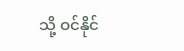သို့ ဝင်နိုင်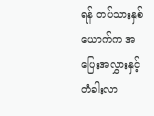ရန် တပ်သားနှစ်ယောက်က အပြေးအလွှားနှင့် တံခါးလာ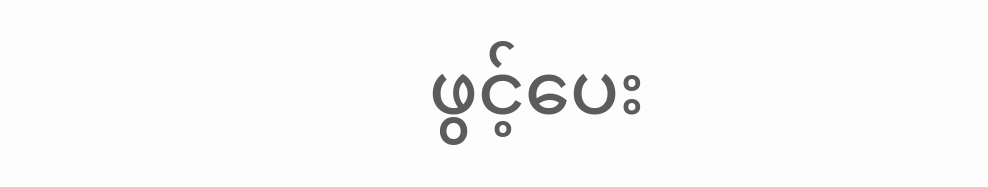ဖွင့်ပေး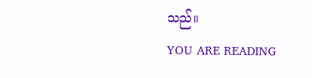သည်။
YOU ARE READING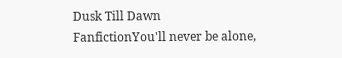Dusk Till Dawn
FanfictionYou'll never be alone,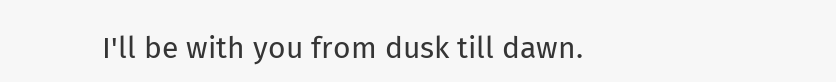I'll be with you from dusk till dawn.